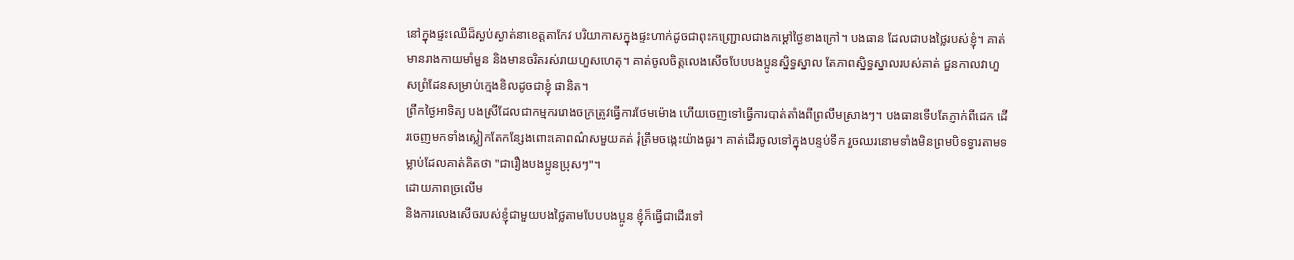នៅក្នុងផ្ទះឈើដ៏ស្ងប់ស្ងាត់នាខេត្តតាកែវ បរិយាកាសក្នុងផ្ទះហាក់ដូចជាពុះកញ្ជ្រោលជាងកម្ដៅថ្ងៃខាងក្រៅ។ បងធាន ដែលជាបងថ្លៃរបស់ខ្ញុំ។ គាត់មានរាងកាយមាំមួន និងមានចរិតរស់រាយហួសហេតុ។ គាត់ចូលចិត្តលេងសើចបែបបងប្អូនស្និទ្ធស្នាល តែភាពស្និទ្ធស្នាលរបស់គាត់ ជួនកាលវាហួសព្រំដែនសម្រាប់ក្មេងខិលដូចជាខ្ញុំ ផានិត។
ព្រឹកថ្ងៃអាទិត្យ បងស្រីដែលជាកម្មកររោងចក្រត្រូវធ្វើការថែមម៉ោង ហើយចេញទៅធ្វើការបាត់តាំងពីព្រលឹមស្រាងៗ។ បងធានទើបតែភ្ញាក់ពីដេក ដើរចេញមកទាំងស្លៀកតែកន្សែងពោះគោពណ៌សមួយគត់ រុំត្រឹមចង្កេះយ៉ាងធូរ។ គាត់ដើរចូលទៅក្នុងបន្ទប់ទឹក រួចឈរនោមទាំងមិនព្រមបិទទ្វារតាមទម្លាប់ដែលគាត់គិតថា "ជារឿងបងប្អូនប្រុសៗ"។
ដោយភាពច្រលើម
និងការលេងសើចរបស់ខ្ញុំជាមួយបងថ្លៃតាមបែបបងប្អូន ខ្ញុំក៏ធ្វើជាដើរទៅ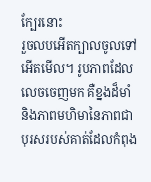ក្បែរនោះ
រួចលបអើតក្បាលចូលទៅអើតមើល។ រូបភាពដែលលេចចេញមក គឺខ្នងដ៏មាំ
និងភាពមហិមានៃភាពជាបុរសរបស់គាត់ដែលកំពុង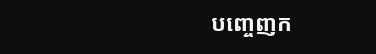បញ្ចេញក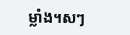ម្លាំង។សៗ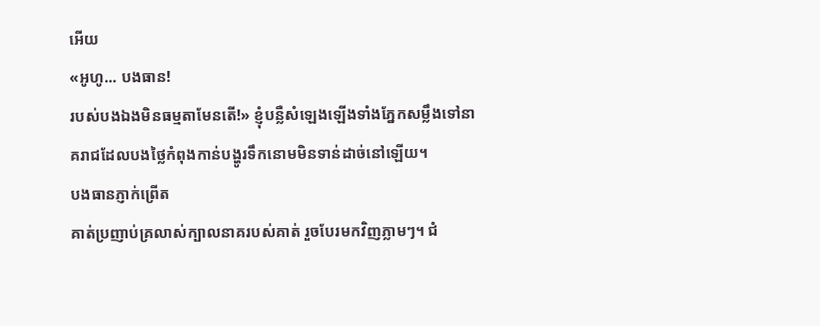អើយ
«អូហូ... បងធាន!
របស់បងឯងមិនធម្មតាមែនតើ!» ខ្ញុំបន្លឺសំឡេងឡើងទាំងភ្នែកសម្លឹងទៅនាគរាជដែលបងថ្លៃកំពុងកាន់បង្ហូរទឹកនោមមិនទាន់ដាច់នៅឡើយ។
បងធានភ្ញាក់ព្រើត
គាត់ប្រញាប់គ្រលាស់ក្បាលនាគរបស់គាត់ រួចបែរមកវិញភ្លាមៗ។ ជំ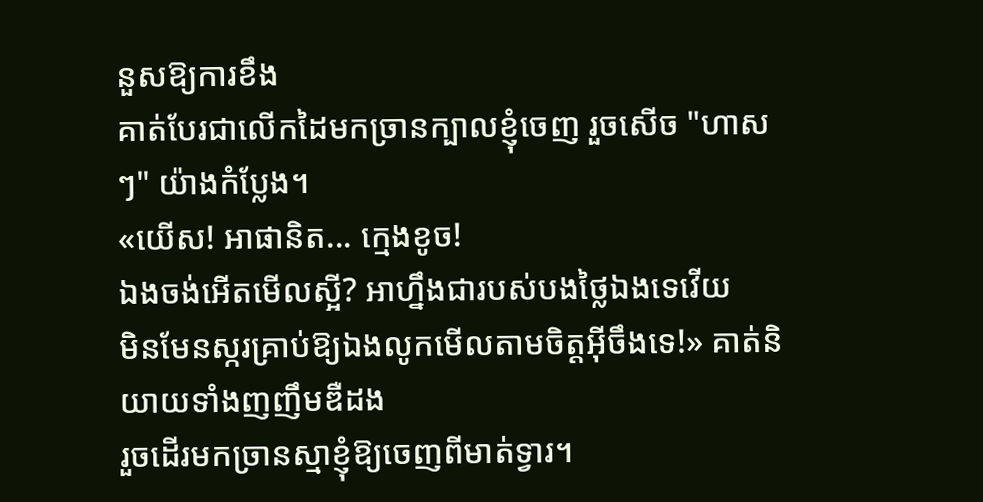នួសឱ្យការខឹង
គាត់បែរជាលើកដៃមកច្រានក្បាលខ្ញុំចេញ រួចសើច "ហាសៗ" យ៉ាងកំប្លែង។
«យើស! អាផានិត... ក្មេងខូច!
ឯងចង់អើតមើលស្អី? អាហ្នឹងជារបស់បងថ្លៃឯងទេវើយ
មិនមែនស្ករគ្រាប់ឱ្យឯងលូកមើលតាមចិត្តអ៊ីចឹងទេ!» គាត់និយាយទាំងញញឹមឌឺដង
រួចដើរមកច្រានស្មាខ្ញុំឱ្យចេញពីមាត់ទ្វារ។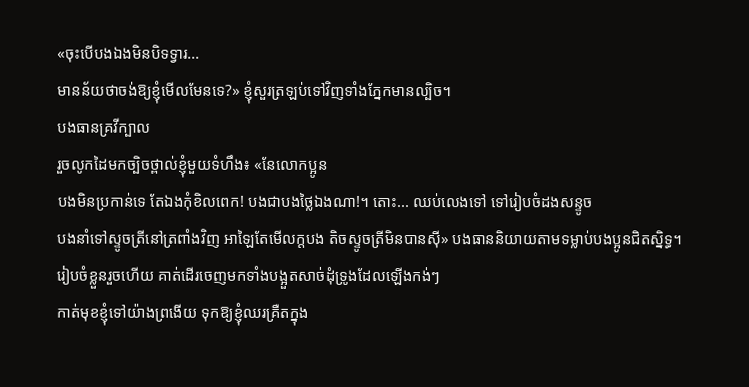«ចុះបើបងឯងមិនបិទទ្វារ...
មានន័យថាចង់ឱ្យខ្ញុំមើលមែនទេ?» ខ្ញុំសួរត្រឡប់ទៅវិញទាំងភ្នែកមានល្បិច។
បងធានគ្រវីក្បាល
រួចលូកដៃមកច្បិចថ្ពាល់ខ្ញុំមួយទំហឹង៖ «នែលោកប្អូន
បងមិនប្រកាន់ទេ តែឯងកុំខិលពេក! បងជាបងថ្លៃឯងណា!។ តោះ... ឈប់លេងទៅ ទៅរៀបចំដងសន្ទូច
បងនាំទៅស្ទូចត្រីនៅត្រពាំងវិញ អាឡៃតែមើលក្ដបង តិចស្ទូចត្រីមិនបានស៊ី» បងធាននិយាយតាមទម្លាប់បងប្អូនជិតស្និទ្ធ។
រៀបចំខ្លួនរួចហើយ គាត់ដើរចេញមកទាំងបង្អួតសាច់ដុំទ្រូងដែលឡើងកង់ៗ
កាត់មុខខ្ញុំទៅយ៉ាងព្រងើយ ទុកឱ្យខ្ញុំឈរគ្រឺតក្នុង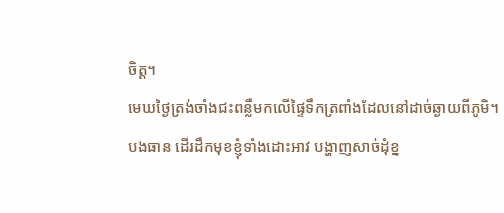ចិត្ត។
មេឃថ្ងៃត្រង់ចាំងជះពន្លឺមកលើផ្ទៃទឹកត្រពាំងដែលនៅដាច់ឆ្ងាយពីភូមិ។
បងធាន ដើរដឹកមុខខ្ញុំទាំងដោះអាវ បង្ហាញសាច់ដុំខ្ន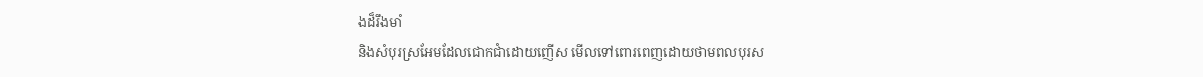ងដ៏រឹងមាំ
និងសំបុរស្រអែមដែលជោកជាំដោយញើស មើលទៅពោរពេញដោយថាមពលបុរស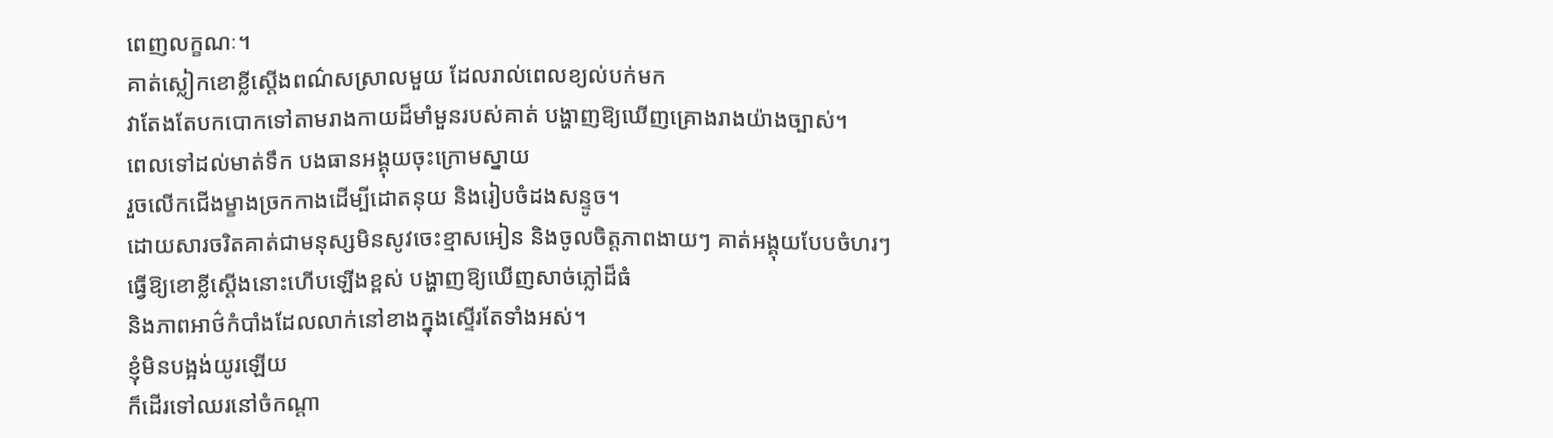ពេញលក្ខណៈ។
គាត់ស្លៀកខោខ្លីស្ដើងពណ៌សស្រាលមួយ ដែលរាល់ពេលខ្យល់បក់មក
វាតែងតែបកបោកទៅតាមរាងកាយដ៏មាំមួនរបស់គាត់ បង្ហាញឱ្យឃើញគ្រោងរាងយ៉ាងច្បាស់។
ពេលទៅដល់មាត់ទឹក បងធានអង្គុយចុះក្រោមស្នាយ
រួចលើកជើងម្ខាងច្រកកាងដើម្បីដោតនុយ និងរៀបចំដងសន្ទូច។
ដោយសារចរិតគាត់ជាមនុស្សមិនសូវចេះខ្មាសអៀន និងចូលចិត្តភាពងាយៗ គាត់អង្គុយបែបចំហរៗ
ធ្វើឱ្យខោខ្លីស្ដើងនោះហើបឡើងខ្ពស់ បង្ហាញឱ្យឃើញសាច់ភ្លៅដ៏ធំ
និងភាពអាថ៌កំបាំងដែលលាក់នៅខាងក្នុងស្ទើរតែទាំងអស់។
ខ្ញុំមិនបង្អង់យូរឡើយ
ក៏ដើរទៅឈរនៅចំកណ្ដា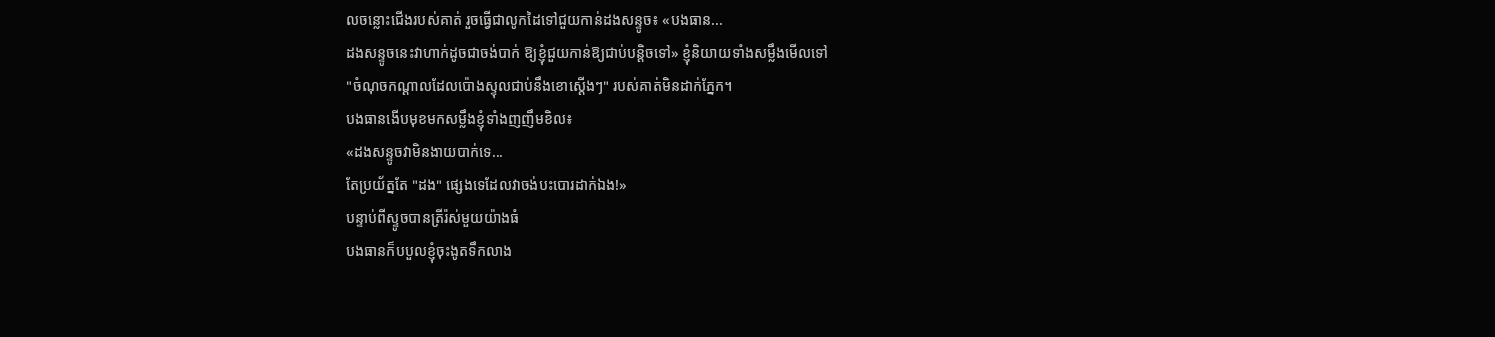លចន្លោះជើងរបស់គាត់ រួចធ្វើជាលូកដៃទៅជួយកាន់ដងសន្ទូច៖ «បងធាន...
ដងសន្ទូចនេះវាហាក់ដូចជាចង់បាក់ ឱ្យខ្ញុំជួយកាន់ឱ្យជាប់បន្តិចទៅ» ខ្ញុំនិយាយទាំងសម្លឹងមើលទៅ
"ចំណុចកណ្ដាលដែលប៉ោងស្ទុលជាប់នឹងខោស្ដើងៗ" របស់គាត់មិនដាក់ភ្នែក។
បងធានងើបមុខមកសម្លឹងខ្ញុំទាំងញញឹមខិល៖
«ដងសន្ទូចវាមិនងាយបាក់ទេ...
តែប្រយ័ត្នតែ "ដង" ផ្សេងទេដែលវាចង់បះបោរដាក់ឯង!»
បន្ទាប់ពីស្ទូចបានត្រីរ៉ស់មួយយ៉ាងធំ
បងធានក៏បបួលខ្ញុំចុះងូតទឹកលាង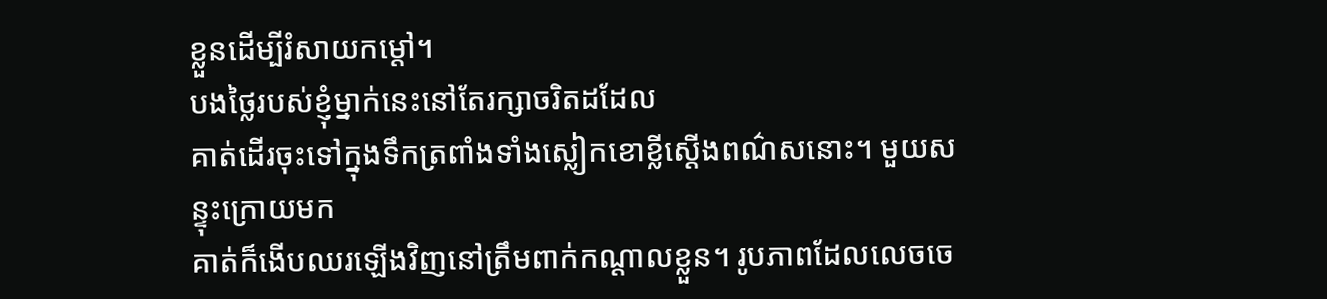ខ្លួនដើម្បីរំសាយកម្ដៅ។
បងថ្លៃរបស់ខ្ញុំម្នាក់នេះនៅតែរក្សាចរិតដដែល
គាត់ដើរចុះទៅក្នុងទឹកត្រពាំងទាំងស្លៀកខោខ្លីស្ដើងពណ៌សនោះ។ មួយសន្ទុះក្រោយមក
គាត់ក៏ងើបឈរឡើងវិញនៅត្រឹមពាក់កណ្ដាលខ្លួន។ រូបភាពដែលលេចចេ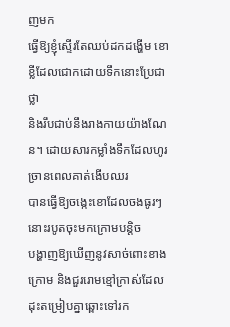ញមក
ធ្វើឱ្យខ្ញុំស្ទើរតែឈប់ដកដង្ហើម ខោខ្លីដែលជោកដោយទឹកនោះប្រែជាថ្លា
និងរឹបជាប់នឹងរាងកាយយ៉ាងណែន។ ដោយសារកម្លាំងទឹកដែលហូរច្រានពេលគាត់ងើបឈរ
បានធ្វើឱ្យចង្កេះខោដែលចងធូរៗនោះរបូតចុះមកក្រោមបន្តិច
បង្ហាញឱ្យឃើញនូវសាច់ពោះខាងក្រោម និងជួររោមខ្មៅក្រាស់ដែលដុះតម្រៀបគ្នាឆ្ពោះទៅរក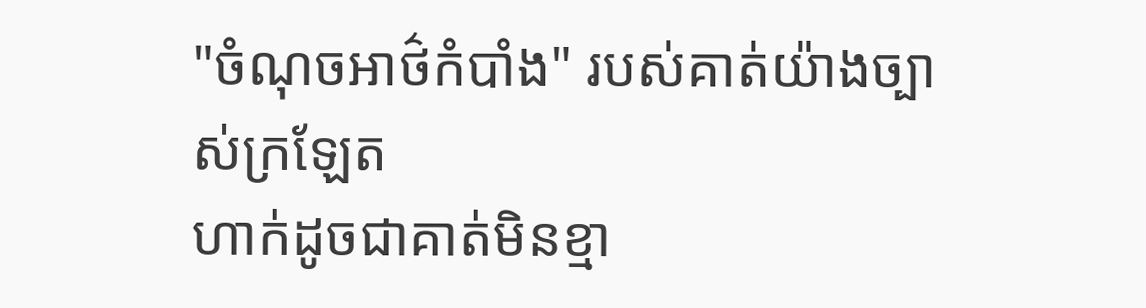"ចំណុចអាថ៌កំបាំង" របស់គាត់យ៉ាងច្បាស់ក្រឡែត
ហាក់ដូចជាគាត់មិនខ្មា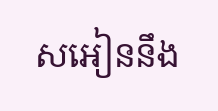សអៀននឹង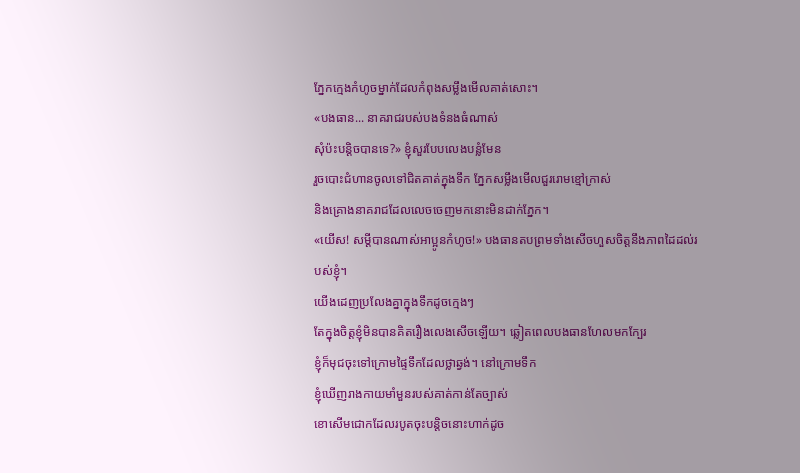ភ្នែកក្មេងកំហូចម្នាក់ដែលកំពុងសម្លឹងមើលគាត់សោះ។
«បងធាន... នាគរាជរបស់បងទំនងធំណាស់
សុំប៉ះបន្តិចបានទេ?» ខ្ញុំសួរបែបលេងបន្លំមែន
រួចបោះជំហានចូលទៅជិតគាត់ក្នុងទឹក ភ្នែកសម្លឹងមើលជួររោមខ្មៅក្រាស់
និងគ្រោងនាគរាជដែលលេចចេញមកនោះមិនដាក់ភ្នែក។
«យើស! សម្ដីបានណាស់អាប្អូនកំហូច!» បងធានតបព្រមទាំងសើចហួសចិត្តនឹងភាពដៃដល់របស់ខ្ញុំ។
យើងដេញប្រលែងគ្នាក្នុងទឹកដូចក្មេងៗ
តែក្នុងចិត្តខ្ញុំមិនបានគិតរឿងលេងសើចឡើយ។ ឆ្លៀតពេលបងធានហែលមកក្បែរ
ខ្ញុំក៏មុជចុះទៅក្រោមផ្ទៃទឹកដែលថ្លាឆ្វង់។ នៅក្រោមទឹក
ខ្ញុំឃើញរាងកាយមាំមួនរបស់គាត់កាន់តែច្បាស់
ខោសើមជោកដែលរបូតចុះបន្តិចនោះហាក់ដូច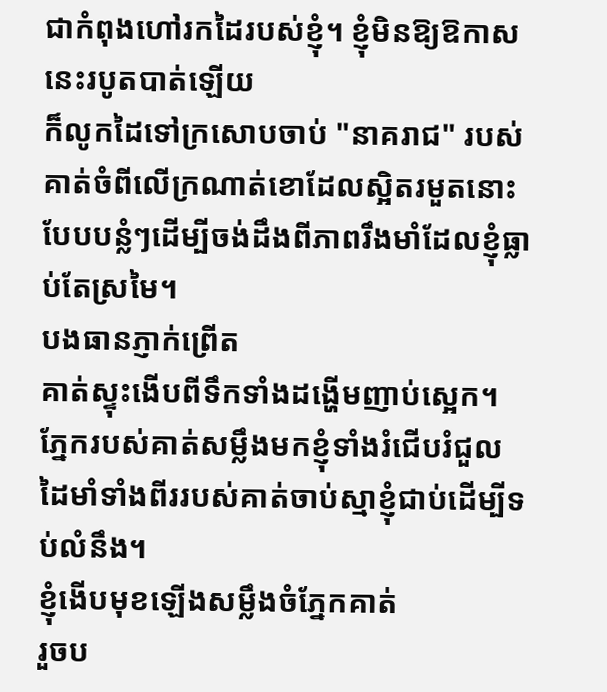ជាកំពុងហៅរកដៃរបស់ខ្ញុំ។ ខ្ញុំមិនឱ្យឱកាសនេះរបូតបាត់ឡើយ
ក៏លូកដៃទៅក្រសោបចាប់ "នាគរាជ" របស់គាត់ចំពីលើក្រណាត់ខោដែលស្អិតរមួតនោះ
បែបបន្លំៗដើម្បីចង់ដឹងពីភាពរឹងមាំដែលខ្ញុំធ្លាប់តែស្រមៃ។
បងធានភ្ញាក់ព្រើត
គាត់ស្ទុះងើបពីទឹកទាំងដង្ហើមញាប់ស្អេក។ ភ្នែករបស់គាត់សម្លឹងមកខ្ញុំទាំងរំជើបរំជួល
ដៃមាំទាំងពីររបស់គាត់ចាប់ស្មាខ្ញុំជាប់ដើម្បីទប់លំនឹង។
ខ្ញុំងើបមុខឡើងសម្លឹងចំភ្នែកគាត់
រួចប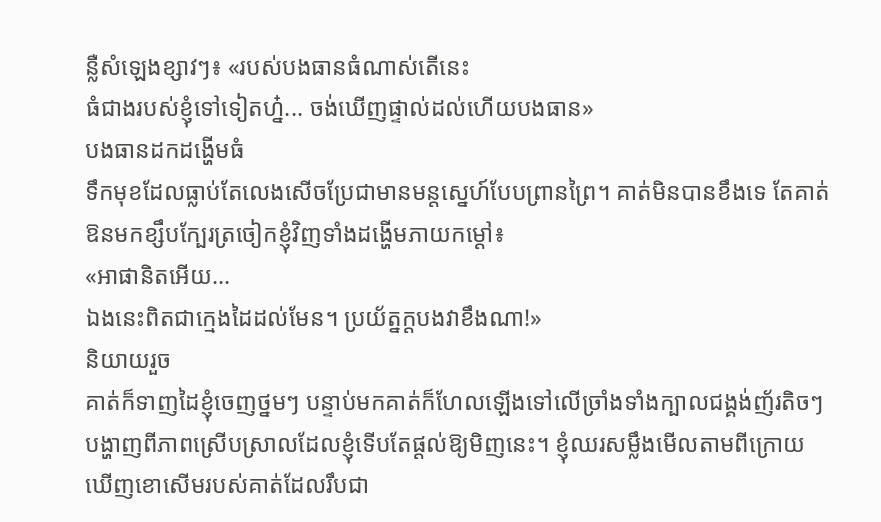ន្លឺសំឡេងខ្សាវៗ៖ «របស់បងធានធំណាស់តើនេះ
ធំជាងរបស់ខ្ញុំទៅទៀតហ្ន៎... ចង់ឃើញផ្ទាល់ដល់ហើយបងធាន»
បងធានដកដង្ហើមធំ
ទឹកមុខដែលធ្លាប់តែលេងសើចប្រែជាមានមន្តស្នេហ៍បែបព្រានព្រៃ។ គាត់មិនបានខឹងទេ តែគាត់ឱនមកខ្សឹបក្បែរត្រចៀកខ្ញុំវិញទាំងដង្ហើមភាយកម្ដៅ៖
«អាផានិតអើយ...
ឯងនេះពិតជាក្មេងដៃដល់មែន។ ប្រយ័ត្នក្ដបងវាខឹងណា!»
និយាយរួច
គាត់ក៏ទាញដៃខ្ញុំចេញថ្នមៗ បន្ទាប់មកគាត់ក៏ហែលឡើងទៅលើច្រាំងទាំងក្បាលជង្គង់ញ័រតិចៗ
បង្ហាញពីភាពស្រើបស្រាលដែលខ្ញុំទើបតែផ្ដល់ឱ្យមិញនេះ។ ខ្ញុំឈរសម្លឹងមើលតាមពីក្រោយ
ឃើញខោសើមរបស់គាត់ដែលរឹបជា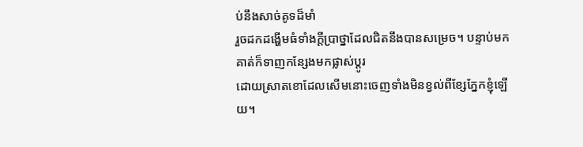ប់នឹងសាច់គូទដ៏មាំ
រួចដកដង្ហើមធំទាំងក្ដីប្រាថ្នាដែលជិតនឹងបានសម្រេច។ បន្ទាប់មក
គាត់ក៏ទាញកន្សែងមកផ្លាស់ប្ដូរ
ដោយស្រាតខោដែលសើមនោះចេញទាំងមិនខ្វល់ពីខ្សែភ្នែកខ្ញុំឡើយ។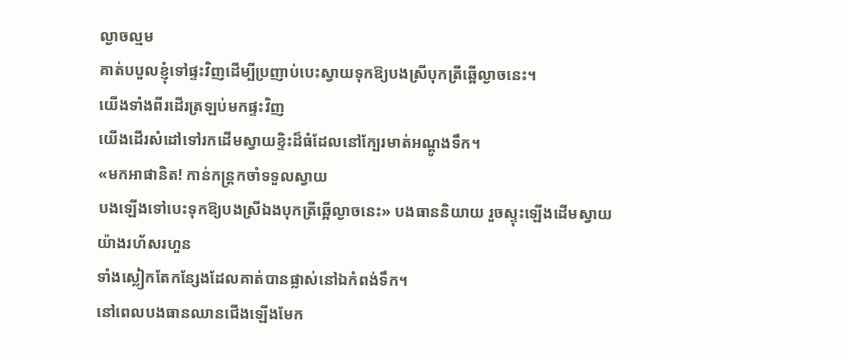ល្ងាចល្មម
គាត់បបួលខ្ញុំទៅផ្ទះវិញដើម្បីប្រញាប់បេះស្វាយទុកឱ្យបងស្រីបុកត្រីឆ្អើល្ងាចនេះ។
យើងទាំងពីរដើរត្រឡប់មកផ្ទះវិញ
យើងដើរសំដៅទៅរកដើមស្វាយខ្ទិះដ៏ធំដែលនៅក្បែរមាត់អណ្ដូងទឹក។
«មកអាផានិត! កាន់កន្ត្រកចាំទទួលស្វាយ
បងឡើងទៅបេះទុកឱ្យបងស្រីឯងបុកត្រីឆ្អើល្ងាចនេះ» បងធាននិយាយ រួចស្ទុះឡើងដើមស្វាយយ៉ាងរហ័សរហួន
ទាំងស្លៀកតែកន្សែងដែលគាត់បានផ្លាស់នៅឯកំពង់ទឹក។
នៅពេលបងធានឈានជើងឡើងមែក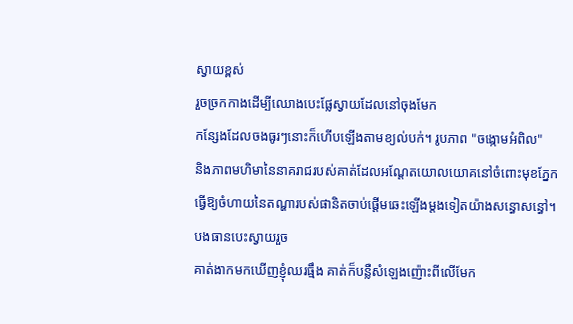ស្វាយខ្ពស់
រួចច្រកកាងដើម្បីឈោងបេះផ្លែស្វាយដែលនៅចុងមែក
កន្សែងដែលចងធូរៗនោះក៏ហើបឡើងតាមខ្យល់បក់។ រូបភាព "ចង្កោមអំពិល"
និងភាពមហិមានៃនាគរាជរបស់គាត់ដែលអណ្តែតយោលយោគនៅចំពោះមុខភ្នែក
ធ្វើឱ្យចំហាយនៃតណ្ហារបស់ផានិតចាប់ផ្ដើមឆេះឡើងម្ដងទៀតយ៉ាងសន្ធោសន្ធៅ។
បងធានបេះស្វាយរួច
គាត់ងាកមកឃើញខ្ញុំឈរធ្មឹង គាត់ក៏បន្លឺសំឡេងញ៉ោះពីលើមែក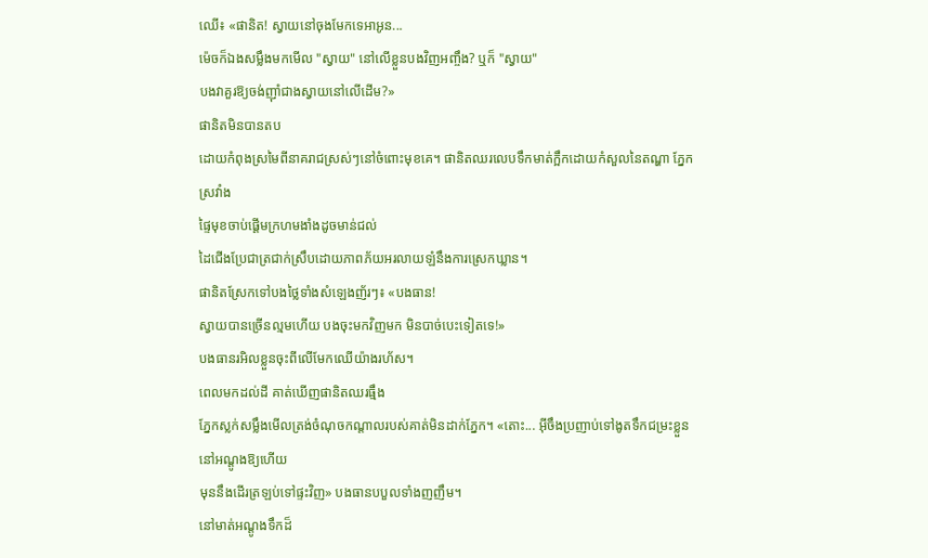ឈើ៖ «ផានិត! ស្វាយនៅចុងមែកទេអាអូន...
ម៉េចក៏ឯងសម្លឹងមកមើល "ស្វាយ" នៅលើខ្លួនបងវិញអញ្ចឹង? ឬក៏ "ស្វាយ"
បងវាគួរឱ្យចង់ញ៉ាំជាងស្វាយនៅលើដើម?»
ផានិតមិនបានតប
ដោយកំពុងស្រមៃពីនាគរាជស្រស់ៗនៅចំពោះមុខគេ។ ផានិតឈរលេបទឹកមាត់ក្អឹកដោយកំសួលនៃតណ្ហា ភ្នែកស្រវាំង
ផ្ទៃមុខចាប់ផ្ដើមក្រហមងាំងដូចមាន់ជល់
ដៃជើងប្រែជាត្រជាក់ស្រឹបដោយភាពភ័យអរលាយឡំនឹងការស្រេកឃ្លាន។
ផានិតស្រែកទៅបងថ្លៃទាំងសំឡេងញ័រៗ៖ «បងធាន!
ស្វាយបានច្រើនល្មមហើយ បងចុះមកវិញមក មិនបាច់បេះទៀតទេ!»
បងធានរអិលខ្លួនចុះពីលើមែកឈើយ៉ាងរហ័ស។
ពេលមកដល់ដី គាត់ឃើញផានិតឈរធ្មឹង
ភ្នែកស្លក់សម្លឹងមើលត្រង់ចំណុចកណ្ដាលរបស់គាត់មិនដាក់ភ្នែក។ «តោះ... អ៊ីចឹងប្រញាប់ទៅងូតទឹកជម្រះខ្លួននៅអណ្ដូងឱ្យហើយ
មុននឹងដើរត្រឡប់ទៅផ្ទះវិញ» បងធានបបួលទាំងញញឹម។
នៅមាត់អណ្ដូងទឹកដ៏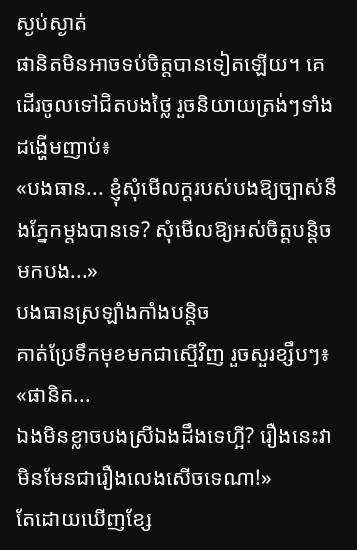ស្ងប់ស្ងាត់
ផានិតមិនអាចទប់ចិត្តបានទៀតឡើយ។ គេដើរចូលទៅជិតបងថ្លៃ រួចនិយាយត្រង់ៗទាំងដង្ហើមញាប់៖
«បងធាន... ខ្ញុំសុំមើលក្ដរបស់បងឱ្យច្បាស់នឹងភ្នែកម្ដងបានទេ? សុំមើលឱ្យអស់ចិត្តបន្តិចមកបង...»
បងធានស្រឡាំងកាំងបន្តិច
គាត់ប្រែទឹកមុខមកជាស្មើវិញ រួចសួរខ្សឹបៗ៖ «ផានិត...
ឯងមិនខ្លាចបងស្រីឯងដឹងទេហ្អី? រឿងនេះវាមិនមែនជារឿងលេងសើចទេណា!»
តែដោយឃើញខ្សែ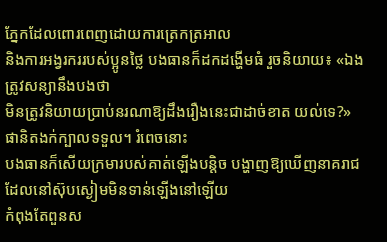ភ្នែកដែលពោរពេញដោយការត្រេកត្រអាល
និងការអង្វរកររបស់ប្អូនថ្លៃ បងធានក៏ដកដង្ហើមធំ រួចនិយាយ៖ «ឯងត្រូវសន្យានឹងបងថា
មិនត្រូវនិយាយប្រាប់នរណាឱ្យដឹងរឿងនេះជាដាច់ខាត យល់ទេ?»
ផានិតងក់ក្បាលទទួល។ រំពេចនោះ
បងធានក៏សើយក្រមារបស់គាត់ឡើងបន្តិច បង្ហាញឱ្យឃើញនាគរាជដែលនៅស៊ុបស្ងៀមមិនទាន់ឡើងនៅឡើយ
កំពុងតែពួនស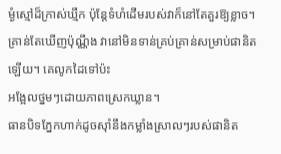ម្ងំស្មៅដ៏ក្រាស់ឃ្មឹក ប៉ុន្តែទំហំដើមរបស់វាក៏នៅតែគួរឱ្យខ្លាច។
គ្រាន់តែឃើញប៉ុណ្ណឹង វានៅមិនទាន់គ្រប់គ្រាន់សម្រាប់ផានិតឡើយ។ គេលូកដៃទៅប៉ះ
អង្អែលថ្នមៗដោយភាពស្រេកឃ្លាន។
ធានបិទភ្នែកហាក់ដូចស៊ាំនឹងកម្លាំងស្រាលៗរបស់ផានិត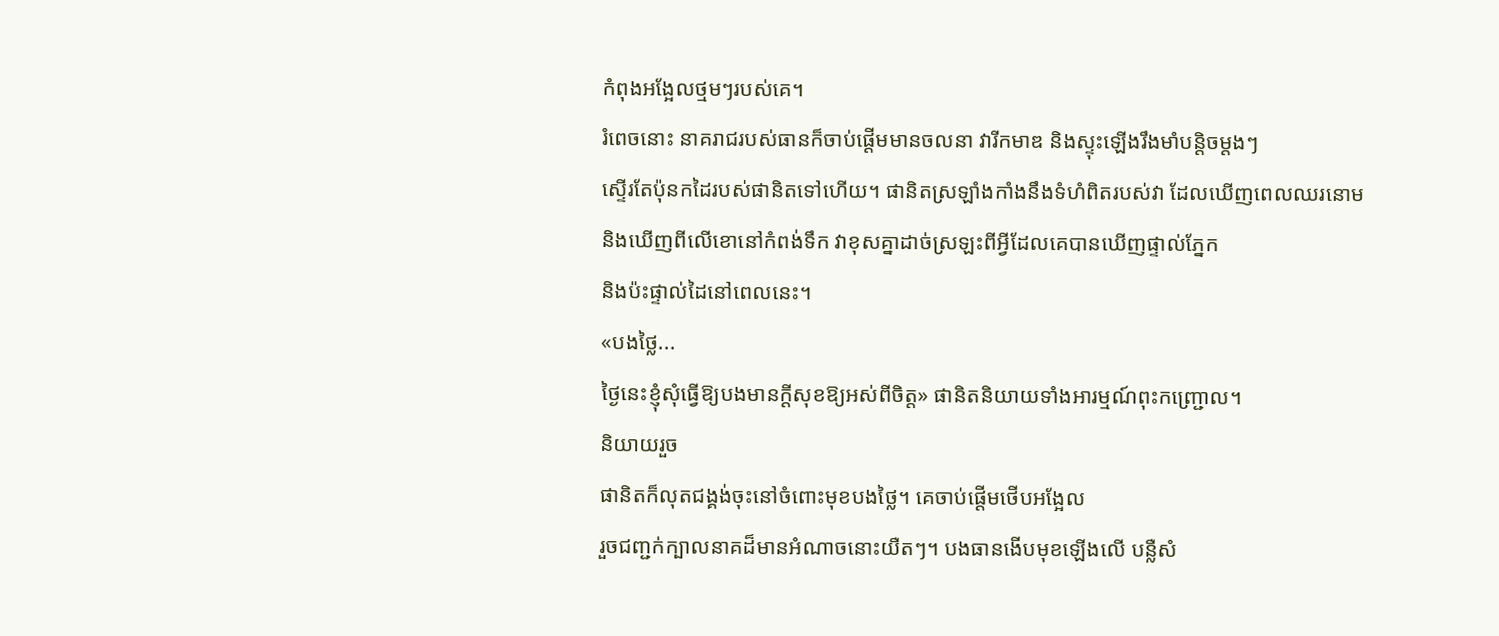កំពុងអង្អែលថ្មមៗរបស់គេ។
រំពេចនោះ នាគរាជរបស់ធានក៏ចាប់ផ្ដើមមានចលនា វារីកមាឌ និងស្ទុះឡើងរឹងមាំបន្តិចម្ដងៗ
ស្ទើរតែប៉ុនកដៃរបស់ផានិតទៅហើយ។ ផានិតស្រឡាំងកាំងនឹងទំហំពិតរបស់វា ដែលឃើញពេលឈរនោម
និងឃើញពីលើខោនៅកំពង់ទឹក វាខុសគ្នាដាច់ស្រឡះពីអ្វីដែលគេបានឃើញផ្ទាល់ភ្នែក
និងប៉ះផ្ទាល់ដៃនៅពេលនេះ។
«បងថ្លៃ...
ថ្ងៃនេះខ្ញុំសុំធ្វើឱ្យបងមានក្ដីសុខឱ្យអស់ពីចិត្ត» ផានិតនិយាយទាំងអារម្មណ៍ពុះកញ្ជ្រោល។
និយាយរួច
ផានិតក៏លុតជង្គង់ចុះនៅចំពោះមុខបងថ្លៃ។ គេចាប់ផ្ដើមថើបអង្អែល
រួចជញ្ជក់ក្បាលនាគដ៏មានអំណាចនោះយឺតៗ។ បងធានងើបមុខឡើងលើ បន្លឺសំ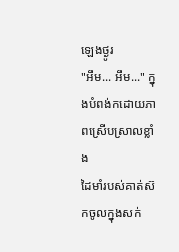ឡេងថ្ងូរ
"អឹម... អឹម..." ក្នុងបំពង់កដោយភាពស្រើបស្រាលខ្លាំង
ដៃមាំរបស់គាត់ស៊កចូលក្នុងសក់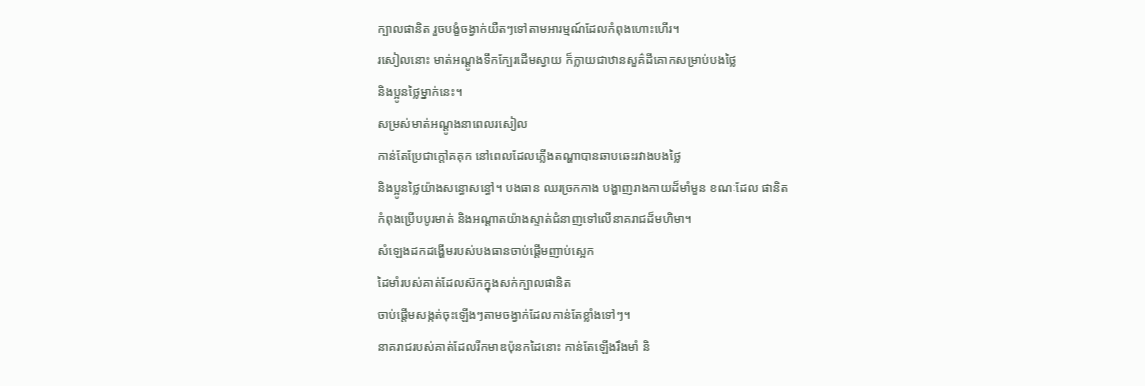ក្បាលផានិត រួចបង្ខំចង្វាក់យឺតៗទៅតាមអារម្មណ៍ដែលកំពុងហោះហើរ។
រសៀលនោះ មាត់អណ្ដូងទឹកក្បែរដើមស្វាយ ក៏ក្លាយជាឋានសួគ៌ដីគោកសម្រាប់បងថ្លៃ
និងប្អូនថ្លៃម្នាក់នេះ។
សម្រស់មាត់អណ្ដូងនាពេលរសៀល
កាន់តែប្រែជាក្ដៅគគុក នៅពេលដែលភ្លើងតណ្ហាបានឆាបឆេះរវាងបងថ្លៃ
និងប្អូនថ្លៃយ៉ាងសន្ធោសន្ធៅ។ បងធាន ឈរច្រកកាង បង្ហាញរាងកាយដ៏មាំមួន ខណៈដែល ផានិត
កំពុងប្រើបបូរមាត់ និងអណ្តាតយ៉ាងស្ទាត់ជំនាញទៅលើនាគរាជដ៏មហិមា។
សំឡេងដកដង្ហើមរបស់បងធានចាប់ផ្ដើមញាប់ស្អេក
ដៃមាំរបស់គាត់ដែលស៊កក្នុងសក់ក្បាលផានិត
ចាប់ផ្ដើមសង្កត់ចុះឡើងៗតាមចង្វាក់ដែលកាន់តែខ្លាំងទៅៗ។
នាគរាជរបស់គាត់ដែលរីកមាឌប៉ុនកដៃនោះ កាន់តែឡើងរឹងមាំ និ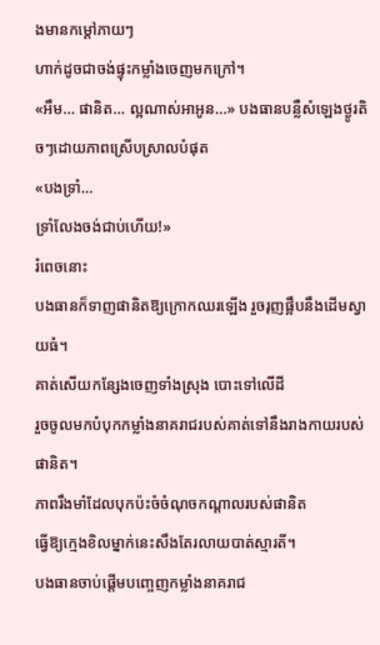ងមានកម្ដៅភាយៗ
ហាក់ដូចជាចង់ផ្ទុះកម្លាំងចេញមកក្រៅ។
«អឹម... ផានិត... ល្អណាស់អាអូន...» បងធានបន្លឺសំឡេងថ្ងូរតិចៗដោយភាពស្រើបស្រាលបំផុត
«បងទ្រាំ...
ទ្រាំលែងចង់ជាប់ហើយ!»
រំពេចនោះ
បងធានក៏ទាញផានិតឱ្យក្រោកឈរឡើង រួចរុញផ្អឹបនឹងដើមស្វាយធំ។
គាត់សើយកន្សែងចេញទាំងស្រុង បោះទៅលើដី
រួចចូលមកបំបុកកម្លាំងនាគរាជរបស់គាត់ទៅនឹងរាងកាយរបស់ផានិត។
ភាពរឹងមាំដែលបុកប៉ះចំចំណុចកណ្ដាលរបស់ផានិត
ធ្វើឱ្យក្មេងខិលម្នាក់នេះសឹងតែរលាយបាត់ស្មារតី។
បងធានចាប់ផ្ដើមបញ្ចេញកម្លាំងនាគរាជ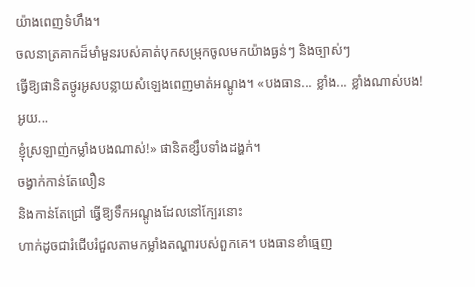យ៉ាងពេញទំហឹង។
ចលនាត្រគាកដ៏មាំមួនរបស់គាត់បុកសម្រុកចូលមកយ៉ាងធ្ងន់ៗ និងច្បាស់ៗ
ធ្វើឱ្យផានិតថ្ងូរអូសបន្លាយសំឡេងពេញមាត់អណ្ដូង។ «បងធាន... ខ្លាំង... ខ្លាំងណាស់បង! អូយ...
ខ្ញុំស្រឡាញ់កម្លាំងបងណាស់!» ផានិតខ្សឹបទាំងដង្ហក់។
ចង្វាក់កាន់តែលឿន
និងកាន់តែជ្រៅ ធ្វើឱ្យទឹកអណ្ដូងដែលនៅក្បែរនោះ
ហាក់ដូចជារំជើបរំជួលតាមកម្លាំងតណ្ហារបស់ពួកគេ។ បងធានខាំធ្មេញ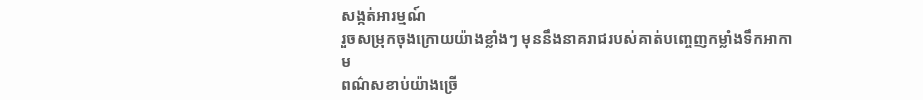សង្កត់អារម្មណ៍
រួចសម្រុកចុងក្រោយយ៉ាងខ្លាំងៗ មុននឹងនាគរាជរបស់គាត់បញ្ចេញកម្លាំងទឹកអាកាម
ពណ៌សខាប់យ៉ាងច្រើ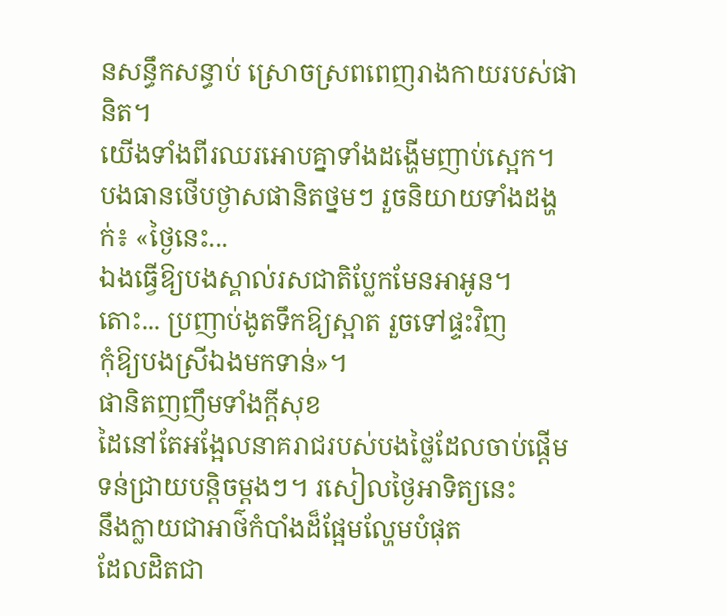នសន្ធឹកសន្ធាប់ ស្រោចស្រពពេញរាងកាយរបស់ផានិត។
យើងទាំងពីរឈរអោបគ្នាទាំងដង្ហើមញាប់ស្អេក។
បងធានថើបថ្ងាសផានិតថ្នមៗ រួចនិយាយទាំងដង្ហក់៖ «ថ្ងៃនេះ...
ឯងធ្វើឱ្យបងស្គាល់រសជាតិប្លែកមែនអាអូន។ តោះ... ប្រញាប់ងូតទឹកឱ្យស្អាត រួចទៅផ្ទះវិញ
កុំឱ្យបងស្រីឯងមកទាន់»។
ផានិតញញឹមទាំងក្ដីសុខ
ដៃនៅតែអង្អែលនាគរាជរបស់បងថ្លៃដែលចាប់ផ្ដើមទន់ជ្រាយបន្តិចម្ដងៗ។ រសៀលថ្ងៃអាទិត្យនេះ
នឹងក្លាយជាអាថ៌កំបាំងដ៏ផ្អែមល្ហែមបំផុត
ដែលដិតជា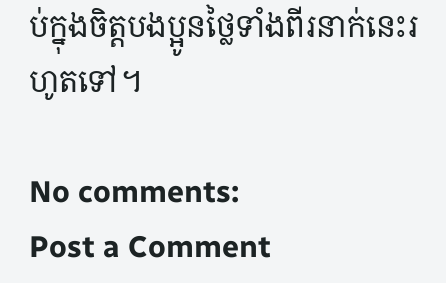ប់ក្នុងចិត្តបងប្អូនថ្លៃទាំងពីរនាក់នេះរហូតទៅ។

No comments:
Post a Comment